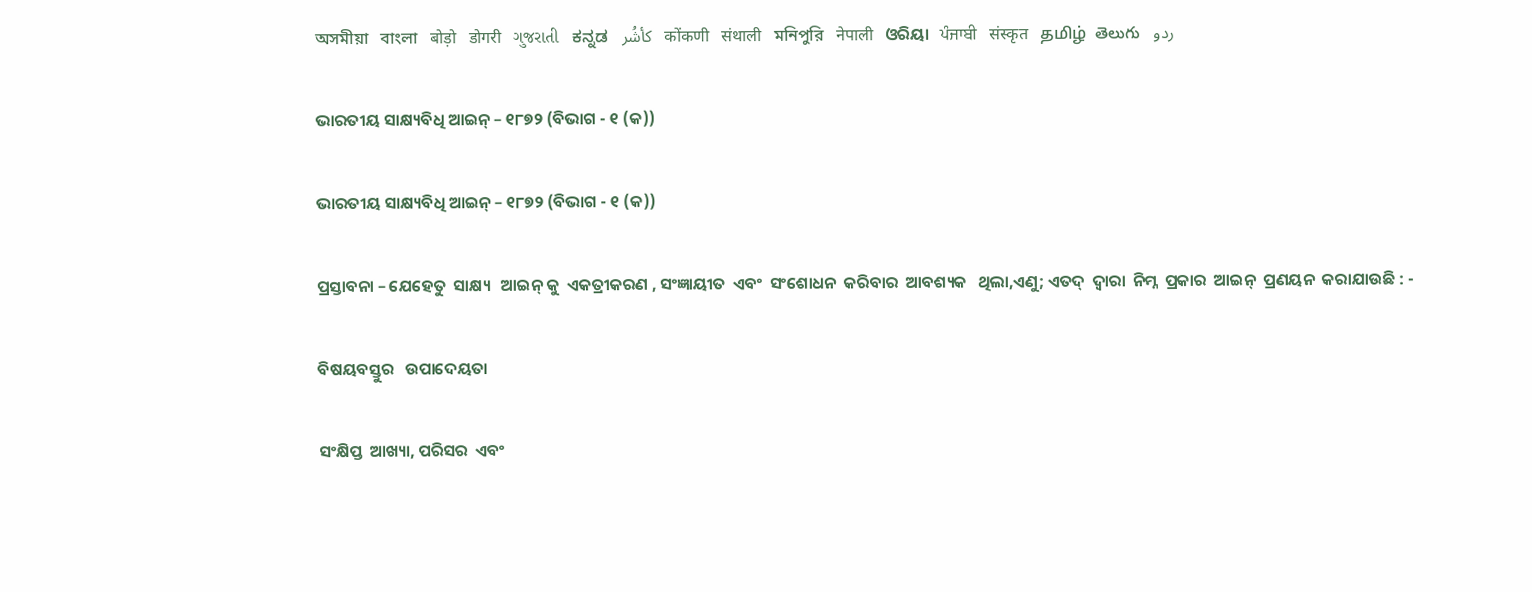অসমীয়া   বাংলা   बोड़ो   डोगरी   ગુજરાતી   ಕನ್ನಡ   كأشُر   कोंकणी   संथाली   মনিপুরি   नेपाली   ଓରିୟା   ਪੰਜਾਬੀ   संस्कृत   தமிழ்  తెలుగు   ردو

ଭାରତୀୟ ସାକ୍ଷ୍ୟବିଧି ଆଇନ୍ – ୧୮୭୨ (ବିଭାଗ - ୧ (କ))

ଭାରତୀୟ ସାକ୍ଷ୍ୟବିଧି ଆଇନ୍ – ୧୮୭୨ (ବିଭାଗ - ୧ (କ))

ପ୍ରସ୍ତାବନା – ଯେହେତୁ  ସାକ୍ଷ୍ୟ   ଆଇନ୍ କୁ  ଏକତ୍ରୀକରଣ , ସଂଜ୍ଞାୟୀତ  ଏବଂ  ସଂଶୋଧନ  କରିବାର  ଆବଶ୍ୟକ   ଥିଲା,ଏଣୁ; ଏତଦ୍  ଦ୍ଵାରା  ନିମ୍ନ  ପ୍ରକାର  ଆଇନ୍  ପ୍ରଣୟନ  କରାଯାଉଛି : -

ବିଷୟବସ୍ତୁର   ଉପାଦେୟତା

ସଂକ୍ଷିପ୍ତ  ଆଖ୍ୟା, ପରିସର  ଏବଂ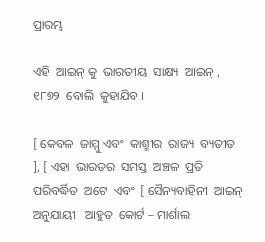ପ୍ରାରମ୍ଭ

ଏହି  ଆଇନ୍ କୁ  ଭାରତୀୟ  ସାକ୍ଷ୍ୟ  ଆଇନ୍ , ୧୮୭୨  ବୋଲି  କୁହାଯିବ ।

[ କେବଳ  ଜାମ୍ମୁ ଏବଂ  କାଶ୍ମୀର  ରାଜ୍ୟ  ବ୍ୟତୀତ ], [ ଏହା  ଭାରତର  ସମସ୍ତ  ଅଞ୍ଚଳ  ପ୍ରତି  ପରିବର୍ଦ୍ଧିତ  ଅଟେ  ଏବଂ  [ ସୈନ୍ୟବାହିନୀ  ଆଇନ୍ ଅନୁଯାୟୀ   ଆହୁତ  କୋର୍ଟ – ମାର୍ଶାଲ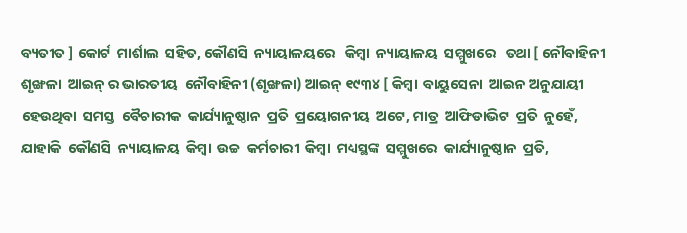ବ୍ୟତୀତ ] କୋର୍ଟ  ମାର୍ଶାଲ  ସହିତ, କୌଣସି  ନ୍ୟାୟାଳୟରେ   କିମ୍ବା  ନ୍ୟାୟାଳୟ  ସମ୍ମୁଖରେ   ତଥା [ ନୌବାହିନୀ  ଶୃଙ୍ଖଳା  ଆଇନ୍ ର ଭାରତୀୟ  ନୌବାହିନୀ (ଶୃଙ୍ଖଳା) ଆଇନ୍ ୧୯୩୪ [ କିମ୍ବା  ବାୟୁସେନା  ଆଇନ ଅନୁଯାୟୀ  ହେଉଥିବା  ସମସ୍ତ  ବୈଚାରୀକ  କାର୍ଯ୍ୟାନୁଷ୍ଠାନ  ପ୍ରତି  ପ୍ରୟୋଗନୀୟ  ଅଟେ, ମାତ୍ର  ଆଫିଡାଭିଟ  ପ୍ରତି  ନୁହେଁ, ଯାହାକି  କୌଣସି  ନ୍ୟାୟାଳୟ  କିମ୍ବା  ଉଚ୍ଚ  କର୍ମଚାରୀ  କିମ୍ବା  ମଧ୍ୟସ୍ଥଙ୍କ  ସମ୍ମୁଖରେ  କାର୍ଯ୍ୟାନୁଷ୍ଠାନ  ପ୍ରତି,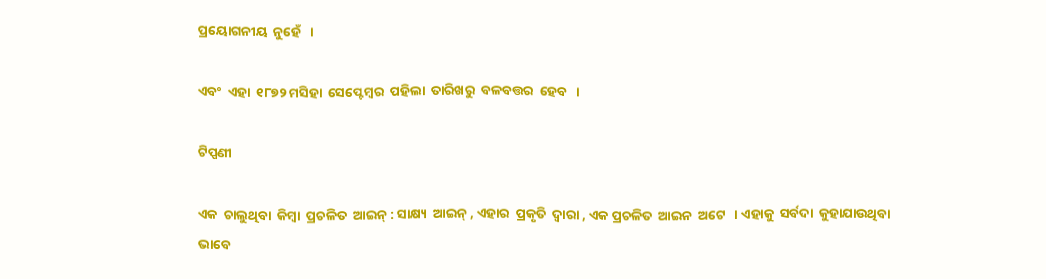ପ୍ରୟୋଗନୀୟ  ନୁହେଁ   ।

ଏବଂ  ଏହା  ୧୮୭୨ ମସିହା  ସେପ୍ଟେମ୍ବର  ପହିଲା  ତାରିଖରୁ  ବଳବତ୍ତର  ହେବ   ।

ଟିପ୍ପଣୀ

ଏକ  ଚାଲୁଥିବା  କିମ୍ବା  ପ୍ରଚଳିତ  ଆଇନ୍ : ସାକ୍ଷ୍ୟ  ଆଇନ୍ , ଏହାର  ପ୍ରକୃତି  ଦ୍ଵାରା , ଏକ ପ୍ରଚଳିତ  ଆଇନ  ଅଟେ   । ଏହାକୁ  ସର୍ବଦା  କୁହାଯାଉଥିବା  ଭାବେ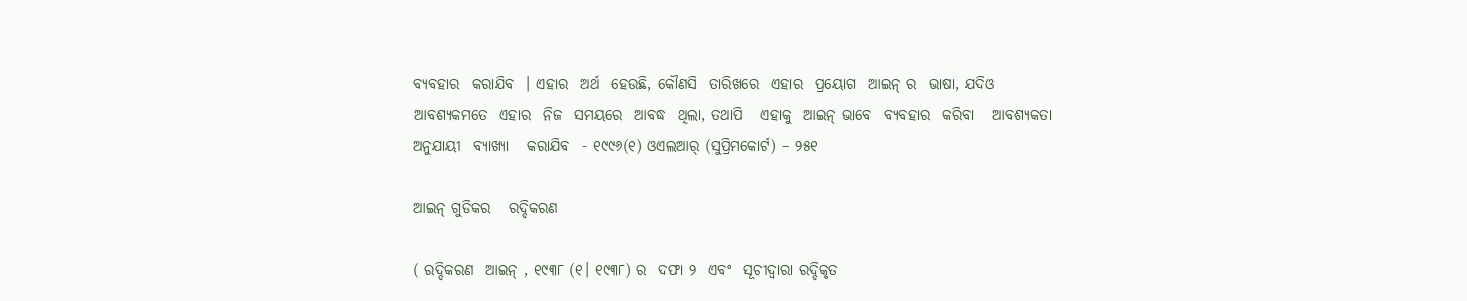ବ୍ୟବହାର  କରାଯିବ  । ଏହାର  ଅର୍ଥ  ହେଉଛି, କୌଣସି  ତାରିଖରେ  ଏହାର  ପ୍ରୟୋଗ  ଆଇନ୍ ର  ଭାଷା, ଯଦିଓ  ଆବଶ୍ୟକମତେ  ଏହାର  ନିଜ  ସମୟରେ  ଆବଦ୍ଧ  ଥିଲା, ତଥାପି   ଏହାକୁ  ଆଇନ୍ ଭାବେ  ବ୍ୟବହାର  କରିବା   ଆବଶ୍ୟକତା  ଅନୁଯାୟୀ  ବ୍ୟାଖ୍ୟା   କରାଯିବ  - ୧୯୯୬(୧) ଓଏଲଆର୍ (ସୁପ୍ରିମକୋର୍ଟ) – ୨୫୧

ଆଇନ୍ ଗୁଡିକର   ରଦ୍ଦିକରଣ

( ରଦ୍ଦିକରଣ  ଆଇନ୍ , ୧୯୩୮ (୧। ୧୯୩୮) ର  ଦଫା ୨  ଏବଂ  ସୂଚୀଦ୍ଵାରା ରଦ୍ଦିକୃତ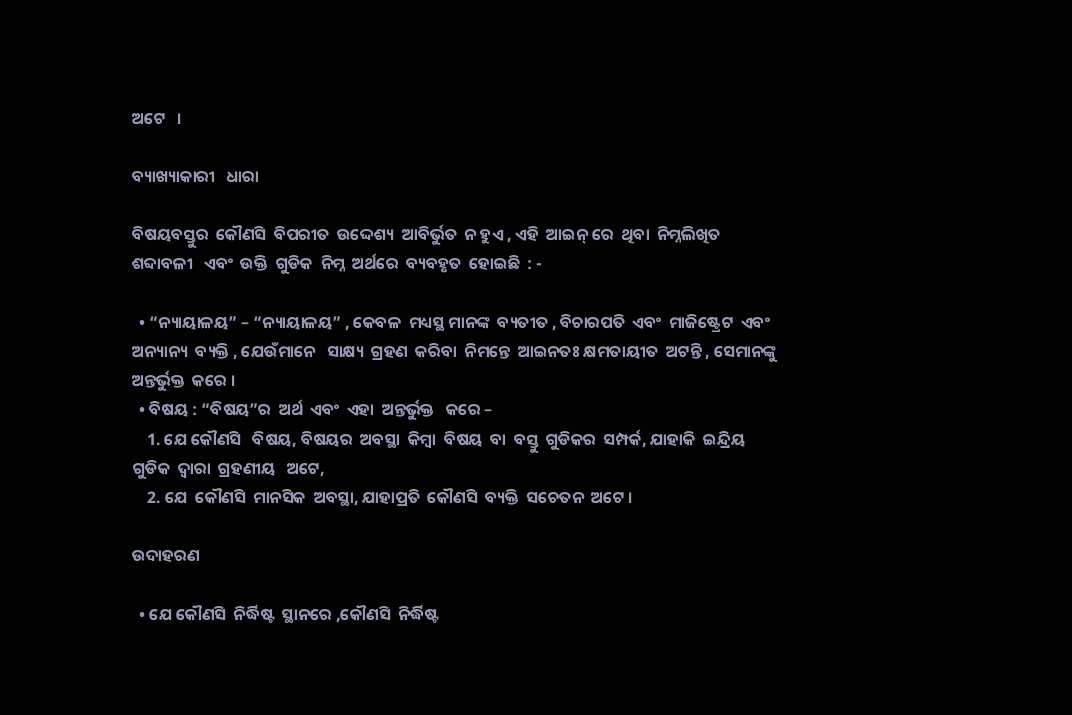ଅଟେ   ।

ବ୍ୟାଖ୍ୟାକାରୀ   ଧାରା

ବିଷୟବସ୍ତୁର  କୌଣସି  ବିପରୀତ  ଉଦ୍ଦେଶ୍ୟ  ଆବିର୍ଭୁତ  ନ ହୁଏ , ଏହି  ଆଇନ୍ ରେ  ଥିବା  ନିମ୍ନଲିଖିତ   ଶବ୍ଦାବଳୀ   ଏବଂ  ଉକ୍ତି  ଗୁଡିକ  ନିମ୍ନ  ଅର୍ଥରେ  ବ୍ୟବହୃତ  ହୋଇଛି  : -

  • “ନ୍ୟାୟାଳୟ” – “ନ୍ୟାୟାଳୟ” , କେବଳ  ମଧ୍ୟସ୍ଥ ମାନଙ୍କ  ବ୍ୟତୀତ , ବିଚାରପତି  ଏବଂ  ମାଜିଷ୍ଟ୍ରେଟ  ଏବଂ  ଅନ୍ୟାନ୍ୟ  ବ୍ୟକ୍ତି , ଯେଉଁମାନେ   ସାକ୍ଷ୍ୟ  ଗ୍ରହଣ  କରିବା  ନିମନ୍ତେ  ଆଇନତଃ କ୍ଷମତାୟୀତ  ଅଟନ୍ତି , ସେମାନଙ୍କୁ  ଅନ୍ତର୍ଭୁକ୍ତ  କରେ ।
  • ବିଷୟ : “ବିଷୟ”ର  ଅର୍ଥ  ଏବଂ  ଏହା  ଅନ୍ତର୍ଭୁକ୍ତ   କରେ –
    1. ଯେ କୌଣସି   ବିଷୟ, ବିଷୟର  ଅବସ୍ଥା  କିମ୍ବା  ବିଷୟ  ବା  ବସ୍ତୁ  ଗୁଡିକର  ସମ୍ପର୍କ, ଯାହାକି  ଇନ୍ଦ୍ରିୟ  ଗୁଡିକ  ଦ୍ଵାରା  ଗ୍ରହଣୀୟ   ଅଟେ,
    2. ଯେ  କୌଣସି  ମାନସିକ  ଅବସ୍ଥା, ଯାହାପ୍ରତି  କୌଣସି  ବ୍ୟକ୍ତି  ସଚେତନ  ଅଟେ ।

ଉଦାହରଣ

  • ଯେ କୌଣସି  ନିର୍ଦ୍ଧିଷ୍ଟ  ସ୍ଥାନରେ ,କୌଣସି  ନିର୍ଦ୍ଧିଷ୍ଟ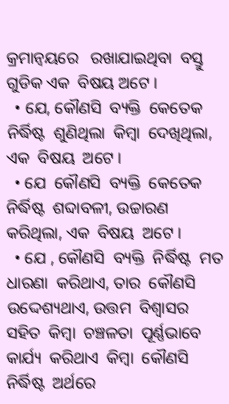କ୍ରମାନ୍ଵୟରେ   ରଖାଯାଇଥିବା  ବସ୍ତୁ  ଗୁଡିକ ଏକ  ବିଷୟ ଅଟେ ।
  • ଯେ, କୌଣସି  ବ୍ୟକ୍ତି  କେତେକ  ନିର୍ଦ୍ଧିଷ୍ଟ  ଶୁଣିଥିଲା  କିମ୍ବା  ଦେଖିଥିଲା, ଏକ  ବିଷୟ  ଅଟେ ।
  • ଯେ  କୌଣସି  ବ୍ୟକ୍ତି  କେତେକ  ନିର୍ଦ୍ଧିଷ୍ଟ  ଶବ୍ଦାବଳୀ, ଉଚ୍ଚାରଣ  କରିଥିଲା, ଏକ  ବିଷୟ  ଅଟେ ।
  • ଯେ , କୌଣସି  ବ୍ୟକ୍ତି  ନିର୍ଦ୍ଧିଷ୍ଟ  ମତ  ଧାରଣା  କରିଥାଏ, ତାର  କୌଣସି  ଉଦ୍ଦେଶ୍ୟଥାଏ, ଉତ୍ତମ  ବିଶ୍ଵାସର  ସହିତ  କିମ୍ବା  ଚଞ୍ଚଳତା  ପୂର୍ଣ୍ଣଭାବେ  କାର୍ଯ୍ୟ  କରିଥାଏ  କିମ୍ବା  କୌଣସି  ନିର୍ଦ୍ଧିଷ୍ଟ  ଅର୍ଥରେ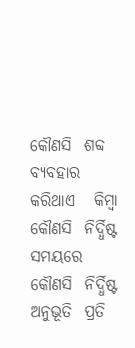କୌଣସି  ଶବ୍ଦ  ବ୍ୟବହାର  କରିଥାଏ   କିମ୍ବା  କୌଣସି  ନିର୍ଦ୍ଧିଷ୍ଟ  ସମୟରେ  କୌଣସି  ନିର୍ଦ୍ଧିଷ୍ଟ  ଅନୁଭୂତି  ପ୍ରତି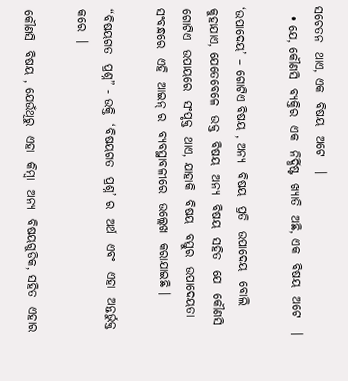ସଚେତନ  ଥାଏ, ଏକ  ବିଷୟ  ଅଟେ   ।
  • ଯେ, କୌଣସି  ବ୍ୟକ୍ତିର  ଏକ  ନିର୍ଦ୍ଧିଷ୍ଟ  ଖ୍ୟାତି  ଅଛି, ଏକ  ବିଷୟ  ଅଟେ   ।

‘ଉପାଦେୟ’ – ଗୋଟିଏ ବିଷୟ , ଅନ୍ୟ  ବିଷୟ  ପ୍ରତି  ଉପାଦେୟ  ବୋଲି  କୁହାଯାଏ, ଯେତେବେଳେ  ଉକ୍ତ  ବିଷୟ  ଅନ୍ୟ  ବିଷୟ  ସହିତ  ଯେ  କୌଣସି  ଗୋଟିଏ  ଉପାୟରେ  ସଂପୃକ୍ତ  ଥାଏ, ଯାହାକି  ବିଷୟ  ବସ୍ତୁର  ଉପାଦେୟତା  ସଂବନ୍ଧରେ  ଏହି  ଆଇନ୍ ର  ବ୍ୟବସ୍ଥାବଳୀରେ  ଉଲ୍ଲେଖ  କରାଯାଇଛି ।

“ବିଷୟଗତ  ପ୍ରଶ୍ନ” - ଉକ୍ତି  ‘ବିଷୟଗତ  ପ୍ରଶ୍ନ’ ର  ଅର୍ଥ  ଏବଂ  ଏହା  ଅନ୍ତର୍ଭୁକ୍ତ  କରେ  ।

କୌଣସି  ବିଷୟ , ଯେଉଁଥିରୁ  ଏହା  କିମ୍ବା  ଅନ୍ୟ  ବିଷୟଗୁଡିକ, ସହିତ  ଏହାର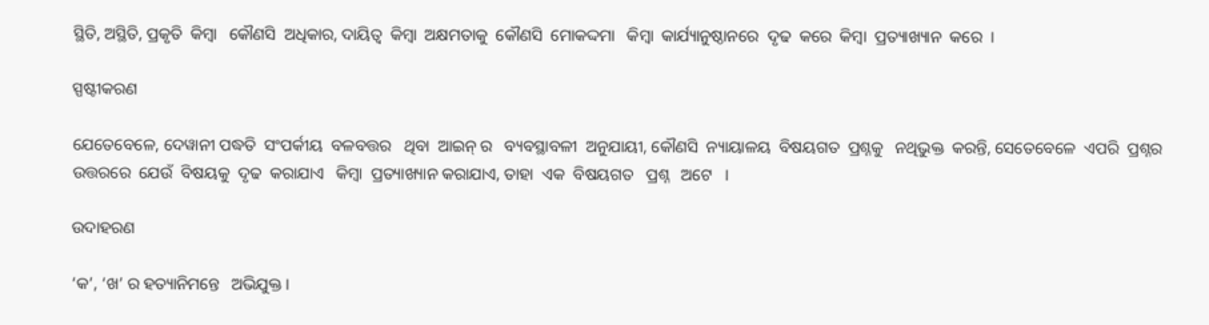ସ୍ଥିତି, ଅସ୍ଥିତି, ପ୍ରକୃତି  କିମ୍ବା   କୌଣସି  ଅଧିକାର, ଦାୟିତ୍ଵ  କିମ୍ବା  ଅକ୍ଷମତାକୁ  କୌଣସି  ମୋକଦ୍ଦମା   କିମ୍ବା  କାର୍ଯ୍ୟାନୁଷ୍ଠାନରେ  ଦୃଢ  କରେ  କିମ୍ବା  ପ୍ରତ୍ୟାଖ୍ୟାନ  କରେ  ।

ସ୍ପଷ୍ଟୀକରଣ

ଯେତେବେଳେ, ଦେୱାନୀ ପଦ୍ଧତି  ସଂପର୍କୀୟ  ବଳବତ୍ତର   ଥିବା  ଆଇନ୍ ର   ବ୍ୟବସ୍ଥାବଳୀ  ଅନୁଯାୟୀ, କୌଣସି  ନ୍ୟାୟାଳୟ  ବିଷୟଗତ  ପ୍ରଶ୍ନକୁ   ନଥିଭୁକ୍ତ  କରନ୍ତି, ସେତେବେଳେ  ଏପରି  ପ୍ରଶ୍ନର   ଉତ୍ତରରେ  ଯେଉଁ  ବିଷୟକୁ  ଦୃଢ  କରାଯାଏ   କିମ୍ବା  ପ୍ରତ୍ୟାଖ୍ୟାନ କରାଯାଏ, ତାହା  ଏକ  ବିଷୟଗତ   ପ୍ରଶ୍ନ   ଅଟେ   ।

ଉଦାହରଣ

‘କ’, ‘ଖ’ ର ହତ୍ୟାନିମନ୍ତେ   ଅଭିଯୁକ୍ତ ।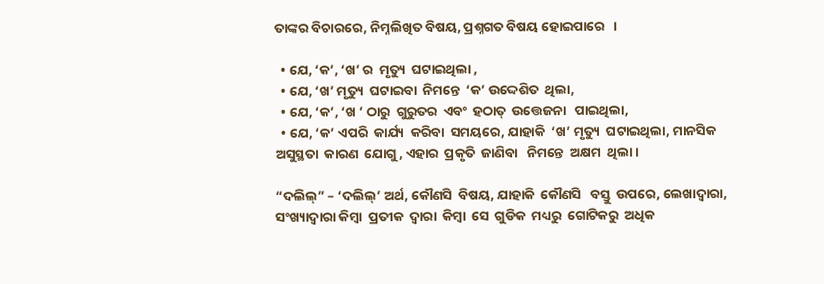ତାଙ୍କର ବିଚାରରେ, ନିମ୍ନଲିଖିତ ବିଷୟ, ପ୍ରଶ୍ନଗତ ବିଷୟ ହୋଇପାରେ   ।

  • ଯେ, ‘କ’, ‘ଖ’ ର  ମୃତ୍ୟୁ  ଘଟାଇଥିଲା ,
  • ଯେ, ‘ଖ’ ମୃତ୍ୟୁ  ଘଟାଇବା  ନିମନ୍ତେ  ‘କ’ ଉଦ୍ଦେଶିତ  ଥିଲା,
  • ଯେ, ‘କ’, ‘ଖ ’ ଠାରୁ  ଗୁରୁତର  ଏବଂ  ହଠାତ୍  ଉତ୍ତେଜନା   ପାଇଥିଲା,
  • ଯେ, ‘କ’ ଏପରି  କାର୍ଯ୍ୟ  କରିବା  ସମୟରେ, ଯାହାକି  ‘ଖ’ ମୃତ୍ୟୁ  ଘଟାଇଥିଲା, ମାନସିକ  ଅସୁସ୍ଥତା  କାରଣ  ଯୋଗୁ, ଏହାର  ପ୍ରକୃତି  ଜାଣିବା   ନିମନ୍ତେ  ଅକ୍ଷମ  ଥିଲା ।

“ଦଲିଲ୍” – ‘ଦଲିଲ୍’ ଅର୍ଥ, କୌଣସି  ବିଷୟ, ଯାହାକି  କୌଣସି   ବସ୍ତୁ  ଉପରେ, ଲେଖାଦ୍ୱାରା, ସଂଖ୍ୟାଦ୍ଵାରା କିମ୍ବା  ପ୍ରତୀକ  ଦ୍ଵାରା  କିମ୍ବା  ସେ  ଗୁଡିକ  ମଧ୍ୟରୁ  ଗୋଟିକରୁ  ଅଧିକ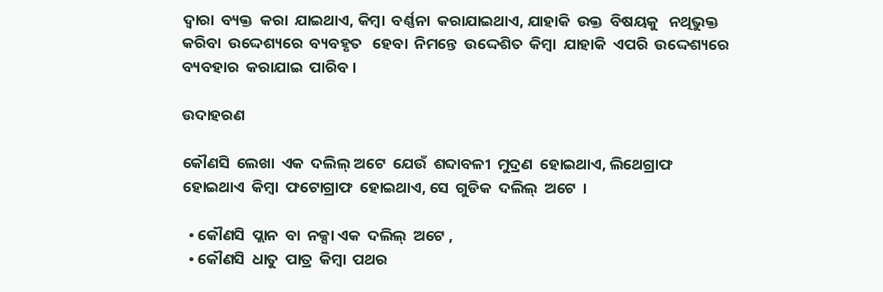ଦ୍ଵାରା  ବ୍ୟକ୍ତ  କରା  ଯାଇଥାଏ, କିମ୍ବା  ବର୍ଣ୍ଣନା  କରାଯାଇଥାଏ, ଯାହାକି  ଉକ୍ତ  ବିଷୟକୁ   ନଥିଭୁକ୍ତ  କରିବା  ଉଦ୍ଦେଶ୍ୟରେ  ବ୍ୟବହୃତ   ହେବା  ନିମନ୍ତେ  ଉଦ୍ଦେଶିତ  କିମ୍ବା  ଯାହାକି  ଏପରି  ଉଦ୍ଦେଶ୍ୟରେ  ବ୍ୟବହାର  କରାଯାଇ  ପାରିବ ।

ଉଦାହରଣ

କୌଣସି  ଲେଖା  ଏକ  ଦଲିଲ୍ ଅଟେ  ଯେଉଁ  ଶବ୍ଦାବଳୀ  ମୁଦ୍ରଣ  ହୋଇଥାଏ, ଲିଥେଗ୍ରାଫ  ହୋଇଥାଏ  କିମ୍ବା  ଫଟୋଗ୍ରାଫ  ହୋଇଥାଏ, ସେ  ଗୁଡିକ  ଦଲିଲ୍  ଅଟେ  ।

  • କୌଣସି  ପ୍ଲାନ  ବା  ନକ୍ସା ଏକ  ଦଲିଲ୍  ଅଟେ ,
  • କୌଣସି  ଧାତୁ  ପାତ୍ର  କିମ୍ବା  ପଥର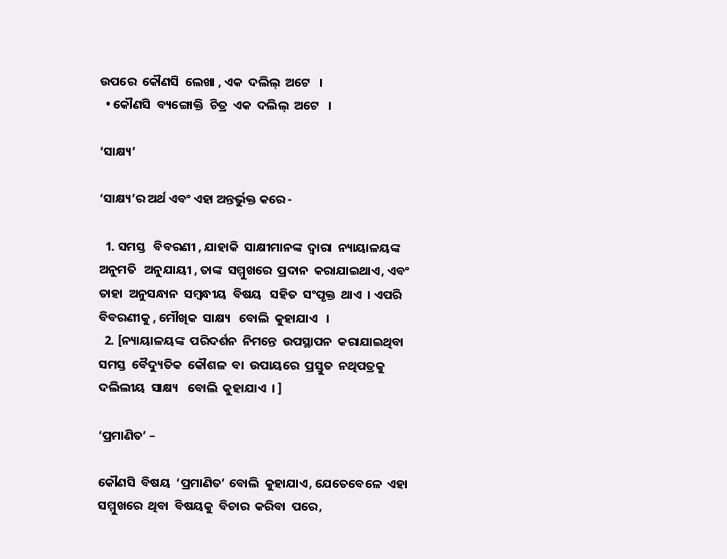ଉପରେ  କୌଣସି  ଲେଖା , ଏକ  ଦଲିଲ୍  ଅଟେ   ।
  • କୌଣସି  ବ୍ୟଙ୍ଗୋକ୍ତି  ଚିତ୍ର  ଏକ  ଦଲିଲ୍  ଅଟେ   ।

‘ସାକ୍ଷ୍ୟ’

‘ସାକ୍ଷ୍ୟ’ର ଅର୍ଥ ଏବଂ ଏହା ଅନ୍ତର୍ଭୁକ୍ତ କରେ -

  1. ସମସ୍ତ   ବିବରଣୀ , ଯାହାକି  ସାକ୍ଷୀମାନଙ୍କ  ଦ୍ଵାରା  ନ୍ୟାୟାଳୟଙ୍କ  ଅନୁମତି   ଅନୁଯାୟୀ , ତାଙ୍କ  ସମ୍ମୁଖରେ  ପ୍ରଦାନ  କରାଯାଇଥାଏ, ଏବଂ  ତାହା  ଅନୁସନ୍ଧାନ  ସମ୍ବନ୍ଧୀୟ  ବିଷୟ   ସହିତ  ସଂପୃକ୍ତ  ଥାଏ  । ଏପରି  ବିବରଣୀକୁ , ମୌଖିକ  ସାକ୍ଷ୍ୟ   ବୋଲି  କୁହାଯାଏ   ।
  2. [ନ୍ୟାୟାଳୟଙ୍କ  ପରିଦର୍ଶନ  ନିମନ୍ତେ  ଉପସ୍ଥାପନ  କରାଯାଇଥିବା  ସମସ୍ତ  ବୈଦ୍ୟୁତିକ  କୌଶଳ  ବା  ଉପାୟରେ  ପ୍ରସ୍ତୁତ  ନଥିପତ୍ରକୁ  ଦଲିଲୀୟ  ସାକ୍ଷ୍ୟ   ବୋଲି  କୁହାଯାଏ  । ]

‘ପ୍ରମାଣିତ’ –

କୌଣସି  ବିଷୟ  ‘ପ୍ରମାଣିତ’ ବୋଲି  କୁହାଯାଏ, ଯେତେବେଳେ  ଏହା  ସମ୍ମୁଖରେ  ଥିବା  ବିଷୟକୁ  ବିଚାର  କରିବା  ପରେ,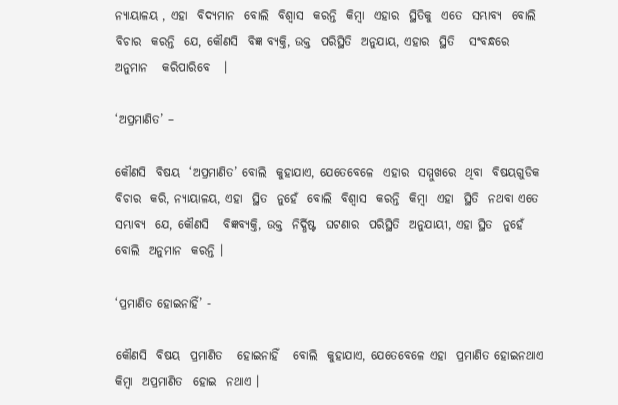ନ୍ୟାୟାଳୟ , ଏହା  ବିଦ୍ୟମାନ  ବୋଲି  ବିଶ୍ଵାସ  କରନ୍ତି  କିମ୍ବା  ଏହାର  ସ୍ଥିତିକୁ  ଏତେ  ସମ୍ଭାବ୍ୟ  ବୋଲି  ବିଚାର  କରନ୍ତି  ଯେ, କୌଣସି  ବିଜ୍ଞ ବ୍ୟକ୍ତି, ଉକ୍ତ  ପରିସ୍ଥିତି  ଅନୁଯାୟ, ଏହାର  ସ୍ଥିତି   ସଂବନ୍ଧରେ  ଅନୁମାନ   କରିପାରିବେ   ।

‘ଅପ୍ରମାଣିତ’ –

କୌଣସି  ବିଷୟ  ‘ଅପ୍ରମାଣିତ’ ବୋଲି  କୁହାଯାଏ, ଯେତେବେଳେ  ଏହାର  ସମ୍ମୁଖରେ  ଥିବା  ବିଷୟଗୁଡିକ  ବିଚାର  କରି, ନ୍ୟାୟାଳୟ, ଏହା  ସ୍ଥିତ  ନୁହେଁ  ବୋଲି  ବିଶ୍ଵାସ  କରନ୍ତି  କିମ୍ବା  ଏହା  ସ୍ଥିତି  ନଥବା ଏତେ  ସମ୍ଭାବ୍ୟ  ଯେ, କୌଣସି   ବିଜ୍ଞବ୍ୟକ୍ତି, ଉକ୍ତ  ନିର୍ଦ୍ଧିଷ୍ଟ  ଘଟଣାର  ପରିସ୍ଥିତି  ଅନୁଯାୟୀ, ଏହା ସ୍ଥିତ  ନୁହେଁ  ବୋଲି  ଅନୁମାନ  କରନ୍ତି ।

‘ପ୍ରମାଣିତ ହୋଇନାହିଁ’ -

କୌଣସି  ବିଷୟ  ପ୍ରମାଣିତ   ହୋଇନାହିଁ   ବୋଲି  କୁହାଯାଏ, ଯେତେବେଳେ ଏହା  ପ୍ରମାଣିତ ହୋଇନଥାଏ  କିମ୍ବା  ଅପ୍ରମାଣିତ  ହୋଇ  ନଥାଏ ।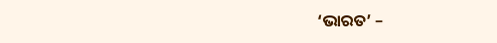‘ଭାରତ’ –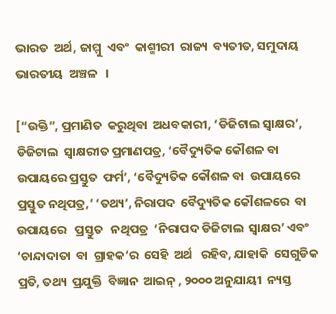ଭାରତ  ଅର୍ଥ, ଜାମ୍ମୁ  ଏବଂ  କାଶ୍ମୀରୀ  ରାଜ୍ୟ  ବ୍ୟତୀତ, ସମୁଦାୟ  ଭାରତୀୟ  ଅଞ୍ଚଳ   ।

[“ଉକ୍ତି”, ପ୍ରମାଣିତ  କରୁଥିବା  ଅଧବକାରୀ, ‘ଡିଜିଟାଲ ସ୍ଵାକ୍ଷର’, ଡିଜିଟାଲ  ସ୍ଵାକ୍ଷରୀତ ପ୍ରମାଣପତ୍ର, ‘ବୈଦ୍ୟୁତିକ କୌଶଳ ବା  ଉପାୟରେ ପ୍ରସ୍ତୁତ  ଫର୍ମ’, ‘ବୈଦ୍ୟୁତିକ କୌଶଳ ବା  ଉପାୟରେ ପ୍ରସ୍ତୁତ ନଥିପତ୍ର,’ ‘ତଥ୍ୟ’, ନିରାପଦ  ବୈଦ୍ୟୁତିକ କୌଶଳରେ  ବା  ଉପାୟରେ   ପ୍ରସ୍ତୁତ   ନଥିପତ୍ର  ‘ନିରାପଦ ଡିଜିଟାଲ  ସ୍ଵାକ୍ଷର’ ଏବଂ ‘ଚାନ୍ଦାଦାତା  ବା  ଗ୍ରାହକ’ର  ସେହି  ଅର୍ଥ   ରହିବ, ଯାହାକି  ସେଗୁଡିକ  ପ୍ରତି, ତଥ୍ୟ  ପ୍ରଯୁକ୍ତି  ବିଜ୍ଞାନ  ଆଇନ୍ , ୨୦୦୦ ଅନୁଯାୟୀ  ନ୍ୟସ୍ତ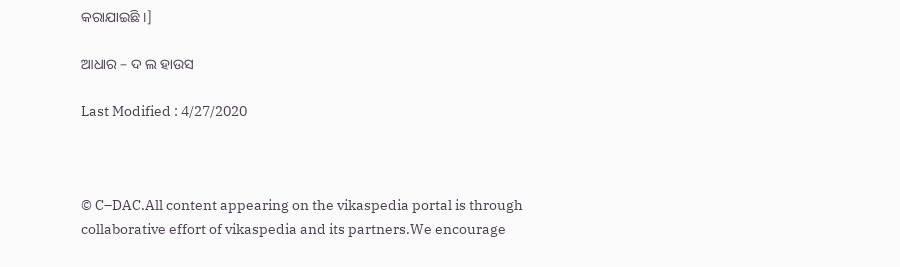କରାଯାଇଛି ।]

ଆଧାର – ଦ ଲ ହାଉସ

Last Modified : 4/27/2020



© C–DAC.All content appearing on the vikaspedia portal is through collaborative effort of vikaspedia and its partners.We encourage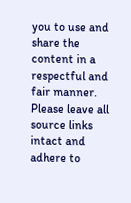you to use and share the content in a respectful and fair manner. Please leave all source links intact and adhere to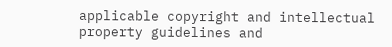applicable copyright and intellectual property guidelines and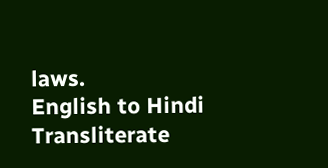laws.
English to Hindi Transliterate